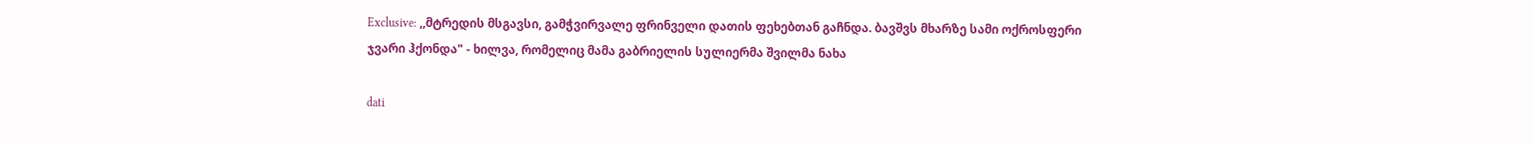Exclusive: ,,მტრედის მსგავსი, გამჭვირვალე ფრინველი დათის ფეხებთან გაჩნდა. ბავშვს მხარზე სამი ოქროსფერი ჯვარი ჰქონდა" - ხილვა, რომელიც მამა გაბრიელის სულიერმა შვილმა ნახა

dati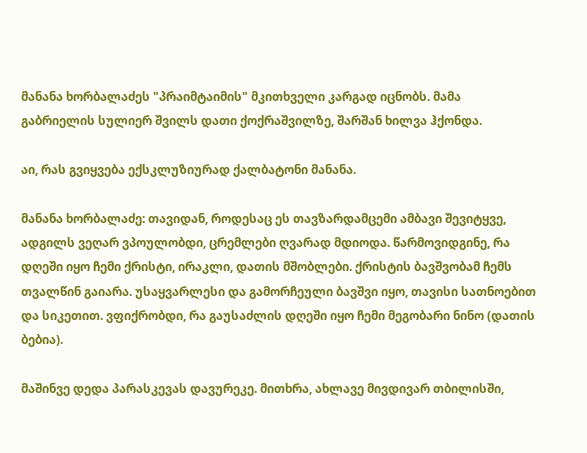მანანა ხორბალაძეს "პრაიმტაიმის" მკითხველი კარგად იცნობს. მამა გაბრიელის სულიერ შვილს დათი ქოქრაშვილზე, შარშან ხილვა ჰქონდა.

აი, რას გვიყვება ექსკლუზიურად ქალბატონი მანანა.

მანანა ხორბალაძე: თავიდან, როდესაც ეს თავზარდამცემი ამბავი შევიტყვე, ადგილს ვეღარ ვპოულობდი, ცრემლები ღვარად მდიოდა. წარმოვიდგინე, რა დღეში იყო ჩემი ქრისტი, ირაკლი, დათის მშობლები. ქრისტის ბავშვობამ ჩემს თვალწინ გაიარა. უსაყვარლესი და გამორჩეული ბავშვი იყო, თავისი სათნოებით და სიკეთით. ვფიქრობდი, რა გაუსაძლის დღეში იყო ჩემი მეგობარი ნინო (დათის ბებია).

მაშინვე დედა პარასკევას დავურეკე. მითხრა, ახლავე მივდივარ თბილისში,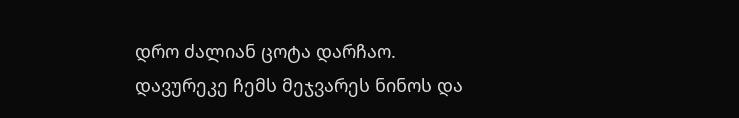დრო ძალიან ცოტა დარჩაო. დავურეკე ჩემს მეჯვარეს ნინოს და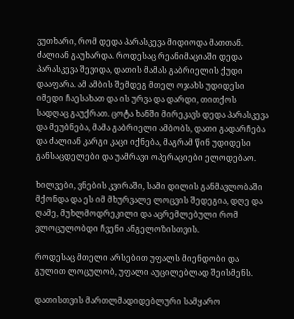ვუთხარი, რომ დედა პარასკევა მიდიოდა მათთან. ძალიან გაუხარდა. როდესაც რეანიმაციაში დედა პარასკევა შევიდა, დათის მამას გაბრიელის ქუდი დააფარა. ამ ამბის შემდეგ მთელ ოჯახს უდიდესი იმედი ჩაესახათ და ის ურვა და დარდი, თითქოს სადღაც გაუქრათ. ცოტა ხანში მირეკავს დედა პარასკევა და მეუბნება, მამა გაბრიელი ამბობს, დათი გადარჩება და ძალიან კარგი კაცი იქნება, მაგრამ წინ უდიდესი განსაცდელები და უამრავი ოპერაციები ელოდებაო.

ხილვები, ვნების კვირაში, სამი დილის განმავლობაში მქონდა და ეს იმ მხურვალე ლოცვის შედეგია, დღე და ღამე, მუხლმოდრეკილი და აცრემლებული რომ ვლოცულობდი ჩვენი ანგელოზისთვის.

როდესაც მთელი არსებით უფალს მიენდობი და გულით ლოცულობ, უფალი აუცილებლად შეისმენს.

დათისთვის მართლმადიდებლური სამყარო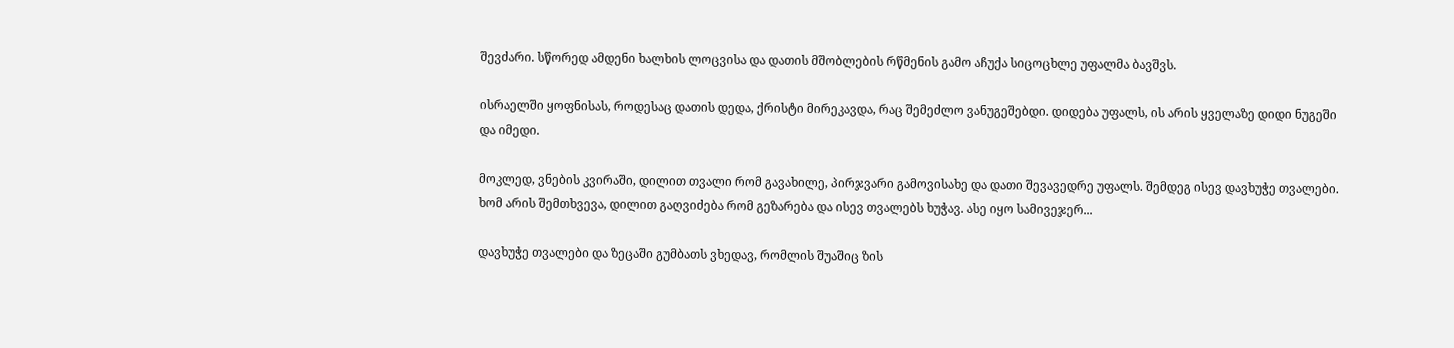შევძარი. სწორედ ამდენი ხალხის ლოცვისა და დათის მშობლების რწმენის გამო აჩუქა სიცოცხლე უფალმა ბავშვს.

ისრაელში ყოფნისას, როდესაც დათის დედა, ქრისტი მირეკავდა, რაც შემეძლო ვანუგეშებდი. დიდება უფალს, ის არის ყველაზე დიდი ნუგეში და იმედი.

მოკლედ, ვნების კვირაში, დილით თვალი რომ გავახილე, პირჯვარი გამოვისახე და დათი შევავედრე უფალს. შემდეგ ისევ დავხუჭე თვალები. ხომ არის შემთხვევა, დილით გაღვიძება რომ გეზარება და ისევ თვალებს ხუჭავ. ასე იყო სამივეჯერ...

დავხუჭე თვალები და ზეცაში გუმბათს ვხედავ, რომლის შუაშიც ზის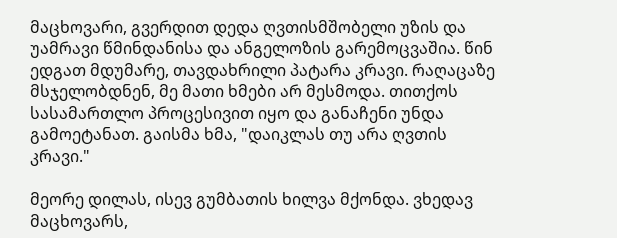მაცხოვარი, გვერდით დედა ღვთისმშობელი უზის და უამრავი წმინდანისა და ანგელოზის გარემოცვაშია. წინ ედგათ მდუმარე, თავდახრილი პატარა კრავი. რაღაცაზე მსჯელობდნენ, მე მათი ხმები არ მესმოდა. თითქოს სასამართლო პროცესივით იყო და განაჩენი უნდა გამოეტანათ. გაისმა ხმა, "დაიკლას თუ არა ღვთის კრავი."

მეორე დილას, ისევ გუმბათის ხილვა მქონდა. ვხედავ მაცხოვარს,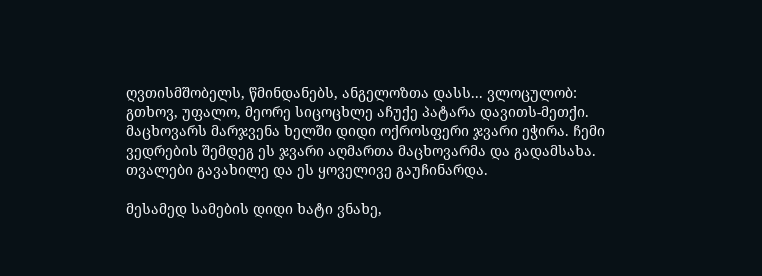ღვთისმშობელს, წმინდანებს, ანგელოზთა დასს... ვლოცულობ: გთხოვ, უფალო, მეორე სიცოცხლე აჩუქე პატარა დავითს-მეთქი. მაცხოვარს მარჯვენა ხელში დიდი ოქროსფერი ჯვარი ეჭირა. ჩემი ვედრების შემდეგ ეს ჯვარი აღმართა მაცხოვარმა და გადამსახა. თვალები გავახილე და ეს ყოველივე გაუჩინარდა.

მესამედ სამების დიდი ხატი ვნახე,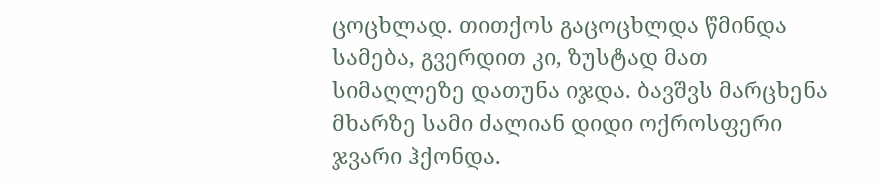ცოცხლად. თითქოს გაცოცხლდა წმინდა სამება, გვერდით კი, ზუსტად მათ სიმაღლეზე დათუნა იჯდა. ბავშვს მარცხენა მხარზე სამი ძალიან დიდი ოქროსფერი ჯვარი ჰქონდა.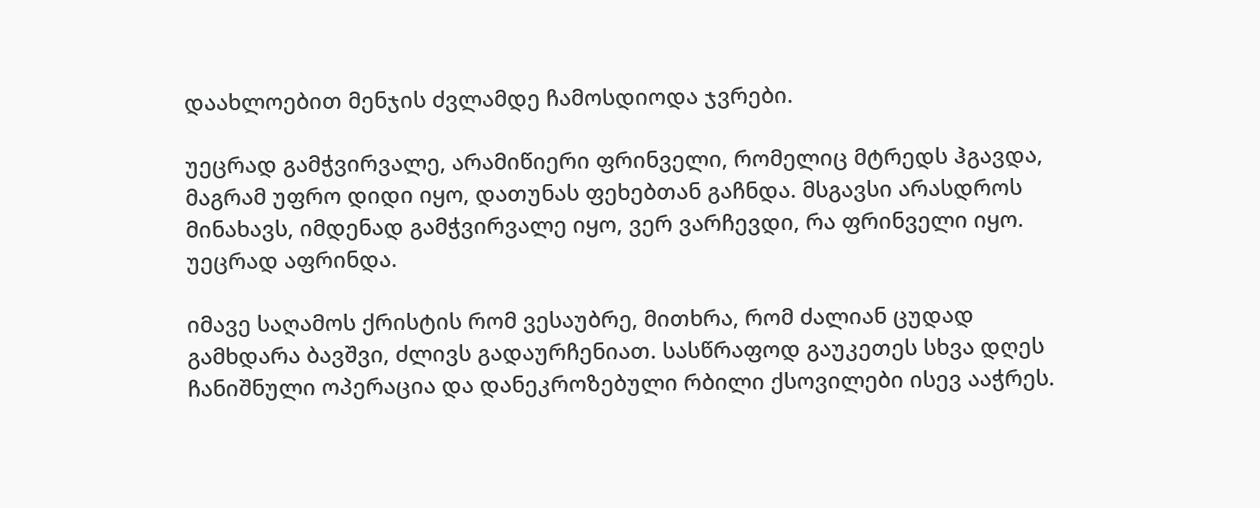დაახლოებით მენჯის ძვლამდე ჩამოსდიოდა ჯვრები.

უეცრად გამჭვირვალე, არამიწიერი ფრინველი, რომელიც მტრედს ჰგავდა, მაგრამ უფრო დიდი იყო, დათუნას ფეხებთან გაჩნდა. მსგავსი არასდროს მინახავს, იმდენად გამჭვირვალე იყო, ვერ ვარჩევდი, რა ფრინველი იყო. უეცრად აფრინდა.

იმავე საღამოს ქრისტის რომ ვესაუბრე, მითხრა, რომ ძალიან ცუდად გამხდარა ბავშვი, ძლივს გადაურჩენიათ. სასწრაფოდ გაუკეთეს სხვა დღეს ჩანიშნული ოპერაცია და დანეკროზებული რბილი ქსოვილები ისევ ააჭრეს.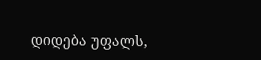დიდება უფალს,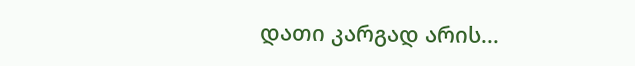დათი კარგად არის...